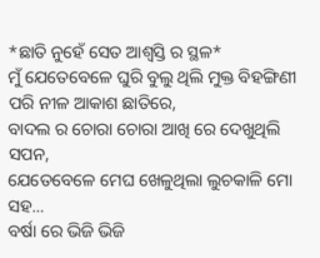*ଛାତି ନୁହେଁ ସେତ ଆଶ୍ବସ୍ତି ର ସ୍ଥଳ*
ମୁଁ ଯେତେବେଳେ ଘୁରି ବୁଲୁ ଥିଲି ମୁକ୍ତ ବିହଙ୍ଗିଣୀ ପରି ନୀଳ ଆକାଶ ଛାତିରେ,
ବାଦଲ ର ଚୋରା ଚୋରା ଆଖି ରେ ଦେଖୁଥିଲି ସପନ,
ଯେତେବେଳେ ମେଘ ଖେଳୁଥିଲା ଲୁଚକାଳି ମୋ ସହ...
ବର୍ଷା ରେ ଭିଜି ଭିଜି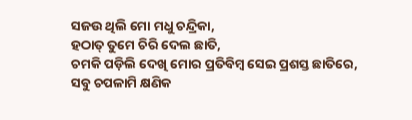ସଜଉ ଥିଲି ମୋ ମଧୁ ଚନ୍ଦ୍ରିକା,
ହଠାତ୍ ତୁମେ ଚିରି ଦେଲ ଛାତି,
ଚମକି ପଡ଼ିଲି ଦେଖି ମୋର ପ୍ରତିବିମ୍ବ ସେଇ ପ୍ରଶସ୍ତ ଛାତିରେ,
ସବୁ ଚପଳାମି କ୍ଷଣିକ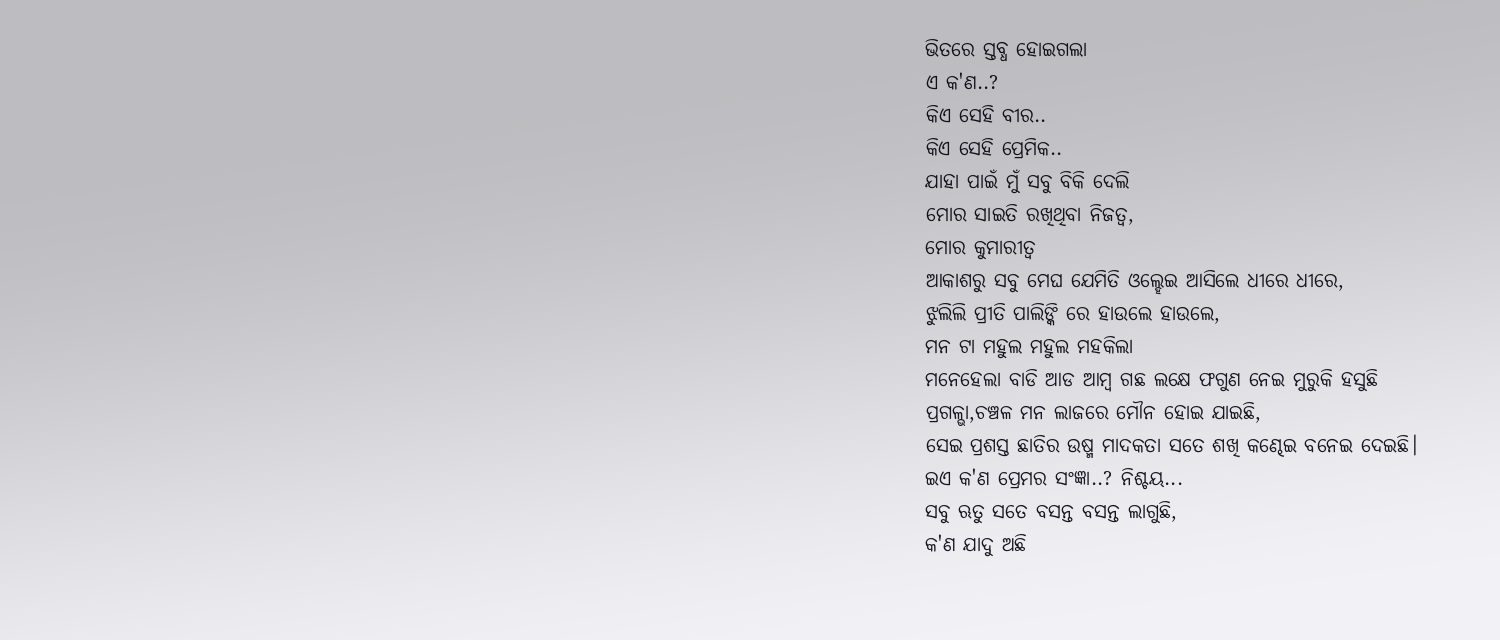ଭିତରେ ସ୍ତବ୍ଧ ହୋଇଗଲା
ଏ କ'ଣ..?
କିଏ ସେହି ବୀର..
କିଏ ସେହି ପ୍ରେମିକ..
ଯାହା ପାଇଁ ମୁଁ ସବୁ ବିକି ଦେଲି
ମୋର ସାଇତି ରଖିଥିବା ନିଜତ୍ବ,
ମୋର କୁମାରୀତ୍ବ
ଆକାଶରୁ ସବୁ ମେଘ ଯେମିତି ଓଲ୍ହେଇ ଆସିଲେ ଧୀରେ ଧୀରେ,
ଝୁଲିଲି ପ୍ରୀତି ପାଲିଙ୍କି ରେ ହାଉଲେ ହାଉଲେ,
ମନ ଟା ମହୁଲ ମହୁଲ ମହକିଲା
ମନେହେଲା ବାଡି ଆଡ ଆମ୍ବ ଗଛ ଲକ୍ଷେ ଫଗୁଣ ନେଇ ମୁରୁକି ହସୁଛି
ପ୍ରଗଳ୍ଭା,ଚଞ୍ଚଳ ମନ ଲାଜରେ ମୌନ ହୋଇ ଯାଇଛି,
ସେଇ ପ୍ରଶସ୍ତ ଛାତିର ଉଷ୍ମ ମାଦକତା ସତେ ଶଖି କଣ୍ଢେଇ ବନେଇ ଦେଇଛି।
ଇଏ କ'ଣ ପ୍ରେମର ସଂଜ୍ଞା..? ନିଶ୍ଚୟ...
ସବୁ ଋତୁ ସତେ ବସନ୍ତ ବସନ୍ତ ଲାଗୁଛି,
କ'ଣ ଯାଦୁ ଅଛି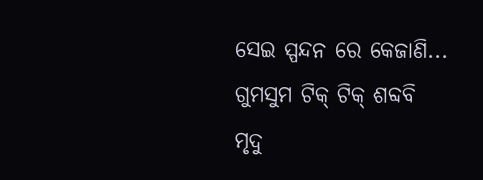ସେଇ ସ୍ପନ୍ଦନ ରେ କେଜାଣି...
ଗୁମସୁମ ଟିକ୍ ଟିକ୍ ଶବ୍ଦବି ମୃଦୁ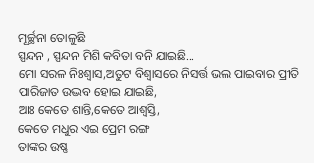ମୂର୍ଚ୍ଛନା ତୋଳୁଛି
ସ୍ପନ୍ଦନ , ସ୍ପନ୍ଦନ ମିଶି କବିତା ବନି ଯାଇଛି...
ମୋ ସରଳ ନିଃଶ୍ୱାସ,ଅତୁଟ ବିଶ୍ବାସରେ ନିସର୍ତ୍ତ ଭଲ ପାଇବାର ପ୍ରୀତି ପାରିଜାତ ଉଦ୍ଭବ ହୋଇ ଯାଇଛି,
ଆଃ କେତେ ଶାନ୍ତି,କେତେ ଆଶ୍ବସ୍ତି,
କେତେ ମଧୁର ଏଇ ପ୍ରେମ ରଙ୍ଗ
ତାଙ୍କର ଉଷ୍ଣ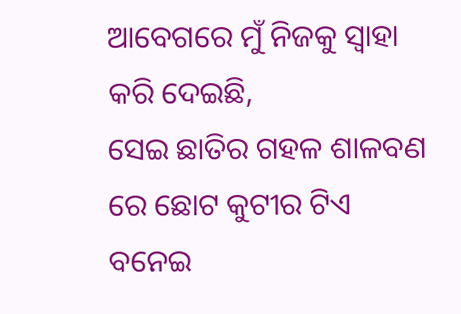ଆବେଗରେ ମୁଁ ନିଜକୁ ସ୍ବାହା କରି ଦେଇଛି,
ସେଇ ଛାତିର ଗହଳ ଶାଳବଣ ରେ ଛୋଟ କୁଟୀର ଟିଏ ବନେଇ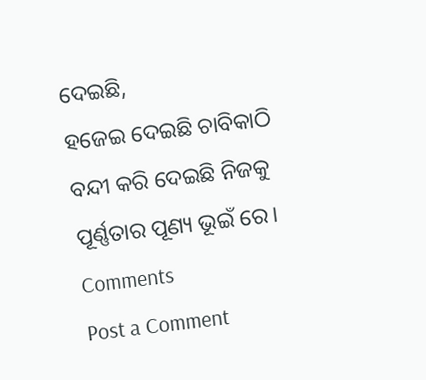ଦେଇଛି,
ହଜେଇ ଦେଇଛି ଚାବିକାଠି
ବନ୍ଦୀ କରି ଦେଇଛି ନିଜକୁ
ପୂର୍ଣ୍ଣତାର ପୂଣ୍ୟ ଭୂଇଁ ରେ।
Comments
Post a Comment